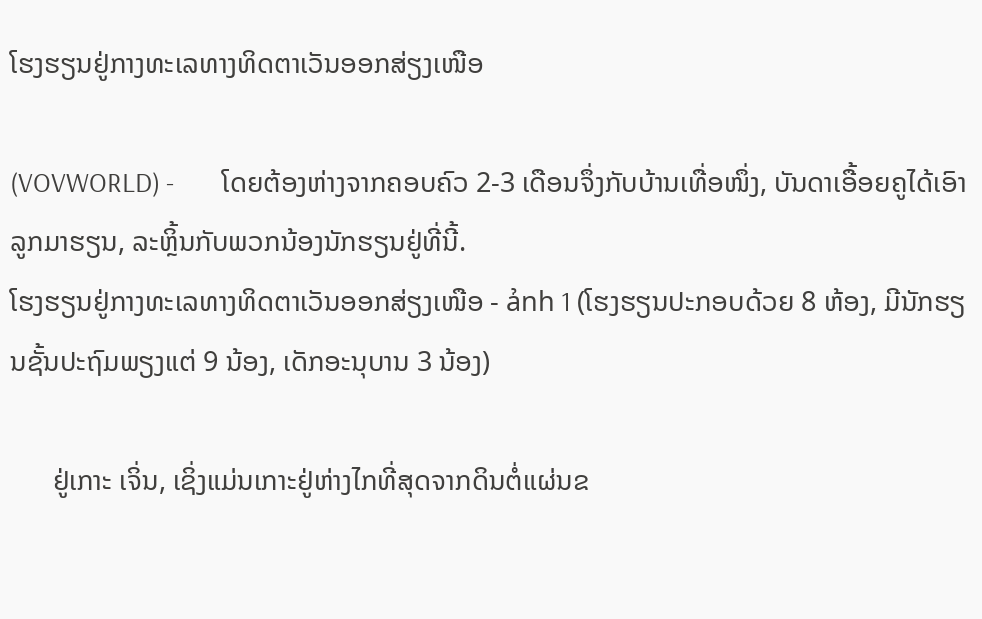ໂຮງຮຽນຢູ່ກາງທະເລທາງທິດຕາເວັນອອກສ່ຽງເໜືອ

(VOVWORLD) -        ໂດຍຕ້ອງຫ່າງຈາກຄອບຄົວ 2-3 ເດືອນຈຶ່ງກັບບ້ານເທື່ອໜຶ່ງ, ບັນດາເອື້ອຍຄູໄດ້ເອົາລູກມາຮຽນ, ລະຫຼິ້ນກັບພວກນ້ອງນັກຮຽນຢູ່ທີ່ນີ້.
ໂຮງຮຽນຢູ່ກາງທະເລທາງທິດຕາເວັນອອກສ່ຽງເໜືອ - ảnh 1 (ໂຮງຮຽນປະກອບດ້ວຍ 8 ຫ້ອງ, ມີນັກຮຽນຊັ້ນປະຖົມພຽງແຕ່ 9 ນ້ອງ, ເດັກອະນຸບານ 3 ນ້ອງ)

      ຢູ່ເກາະ ເຈິ່ນ, ເຊິ່ງແມ່ນເກາະຢູ່ຫ່າງໄກທີ່ສຸດຈາກດິນຕໍ່ແຜ່ນຂ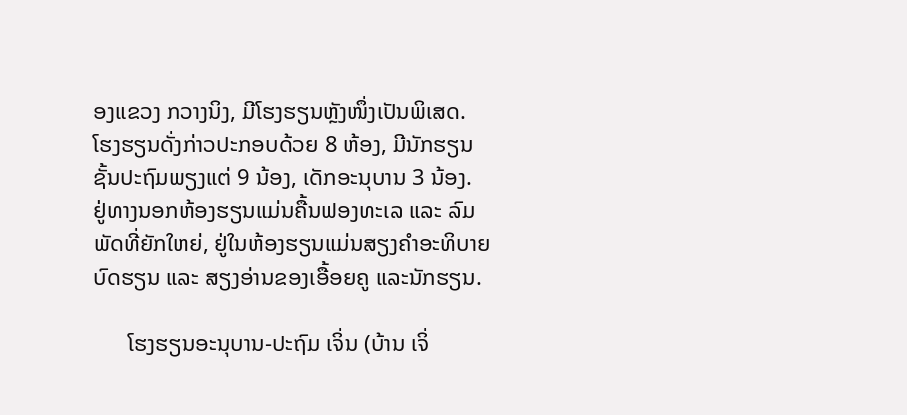ອງແຂວງ ກວາງນິງ, ມີໂຮງຮຽນຫຼັງໜຶ່ງເປັນພິເສດ. ໂຮງຮຽນດັ່ງກ່າວປະກອບດ້ວຍ 8 ຫ້ອງ, ມີນັກຮຽນຊັ້ນປະຖົມພຽງແຕ່ 9 ນ້ອງ, ເດັກອະນຸບານ 3 ນ້ອງ. ຢູ່ທາງນອກຫ້ອງຮຽນແມ່ນຄື້ນຟອງທະເລ ແລະ ລົມພັດທີ່ຍັກໃຫຍ່, ຢູ່ໃນຫ້ອງຮຽນແມ່ນສຽງຄຳອະທິບາຍບົດຮຽນ ແລະ ສຽງອ່ານຂອງເອື້ອຍຄູ ແລະນັກຮຽນ.

      ໂຮງຮຽນອະນຸບານ-ປະຖົມ ເຈິ່ນ (ບ້ານ ເຈິ່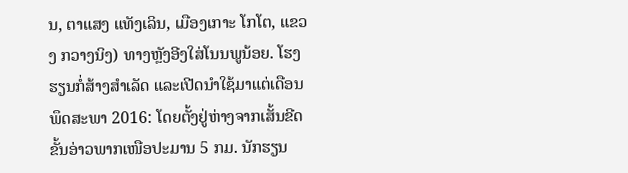ນ, ຕາແສງ ແທັງເລິນ, ເມືອງເກາະ ໂກໂຕ, ແຂວງ ກວາງນິງ) ທາງຫຼັງອີງໃສ່ໂນນພູນ້ອຍ. ໂຮງຮຽນກໍ່ສ້າງສຳເລັດ ແລະເປີດນຳໃຊ້ມາແຕ່ເດືອນ ພຶດສະພາ 2016: ໂດຍຕັ້ງຢູ່ຫ່າງຈາກເສັ້ນຂີດຂັ້ນອ່າວພາກເໜືອປະມານ 5 ກມ. ນັກຮຽນ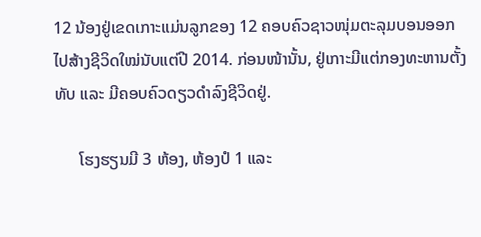12 ນ້ອງຢູ່ເຂດເກາະແມ່ນລູກຂອງ 12 ຄອບຄົວຊາວໜຸ່ມຕະລຸມບອນອອກໄປສ້າງຊີວິດໃໝ່ນັບແຕ່ປີ 2014. ກ່ອນໜ້ານັ້ນ, ຢູ່ເກາະມີແຕ່ກອງທະຫານຕັ້ງທັບ ແລະ ມີຄອບຄົວດຽວດຳລົງຊີວິດຢູ່.

      ໂຮງຮຽນມີ 3 ຫ້ອງ, ຫ້ອງປໍ 1 ແລະ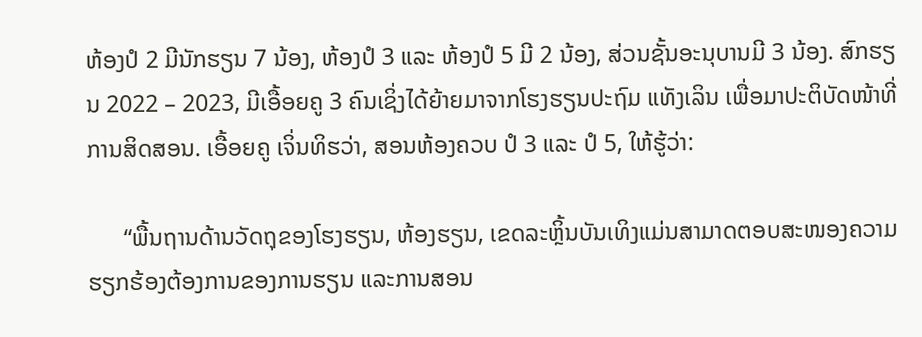ຫ້ອງປໍ 2 ມີນັກຮຽນ 7 ນ້ອງ, ຫ້ອງປໍ 3 ແລະ ຫ້ອງປໍ 5 ມີ 2 ນ້ອງ, ສ່ວນຊັ້ນອະນຸບານມີ 3 ນ້ອງ. ສົກຮຽນ 2022 – 2023, ມີເອື້ອຍຄູ 3 ຄົນເຊິ່ງໄດ້ຍ້າຍມາຈາກໂຮງຮຽນປະຖົມ ແທັງເລິນ ເພື່ອມາປະຕິບັດໜ້າທີ່ການສິດສອນ. ເອື້ອຍຄູ ເຈິ່ນທິຮວ່າ, ສອນຫ້ອງຄວບ ປໍ 3 ແລະ ປໍ 5, ໃຫ້ຮູ້ວ່າ:

      “ພື້ນຖານດ້ານວັດຖຸຂອງໂຮງຮຽນ, ຫ້ອງຮຽນ, ເຂດລະຫຼິ້ນບັນເທິງແມ່ນສາມາດຕອບສະໜອງຄວາມຮຽກຮ້ອງຕ້ອງການຂອງການຮຽນ ແລະການສອນ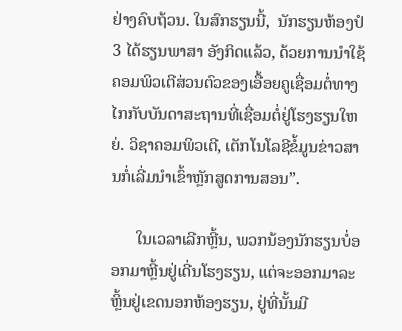ຢ່າງຄົບຖ້ວນ. ໃນສົກຮຽນນີ້,  ນັກຮຽນຫ້ອງປໍ 3 ໄດ້ຮຽນພາສາ ອັງກິດແລ້ວ, ດ້ວຍການນຳໃຊ້ຄອມພິວເຕີສ່ວນຕົວຂອງເອື້ອຍຄູເຊື່ອມຕໍ່ທາງໄກກັບບັນດາສະຖານທີ່ເຊື່ອມຕໍ່ຢູ່ໂຮງຮຽນໃຫຍ່. ວິຊາຄອມພິວເຕີ, ເຕັກໂນໂລຊີຂໍ້ມູນຂ່າວສານກໍ່ເລີ່ມນຳເຂົ້າຫຼັກສູດການສອນ”.

      ໃນເວລາເລີກຫຼີ້ນ, ພວກນ້ອງນັກຮຽນບໍ່ອອກມາຫຼີ້ນຢູ່ເດີ່ນໂຮງຮຽນ, ແຕ່ຈະອອກມາລະຫຼິ້ນຢູ່ເຂດນອກຫ້ອງຮຽນ, ຢູ່ທີ່ນັ້ນມີ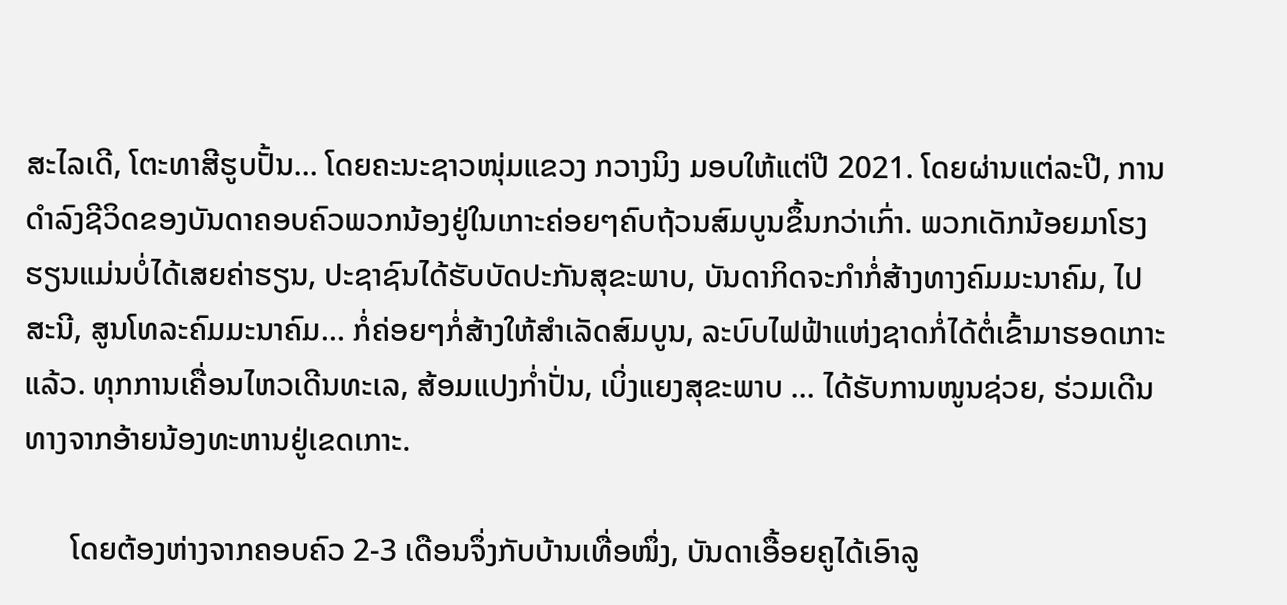ສະໄລເດີ, ໂຕະທາສີຮູບປັ້ນ… ໂດຍຄະນະຊາວໜຸ່ມແຂວງ ກວາງນິງ ມອບໃຫ້ແຕ່ປີ 2021. ໂດຍຜ່ານແຕ່ລະປີ, ການດຳລົງຊີວິດຂອງບັນດາຄອບຄົວພວກນ້ອງຢູ່ໃນເກາະຄ່ອຍໆຄົບຖ້ວນສົມບູນຂຶ້ນກວ່າເກົ່າ. ພວກເດັກນ້ອຍມາໂຮງຮຽນແມ່ນບໍ່ໄດ້ເສຍຄ່າຮຽນ, ປະຊາຊົນໄດ້ຮັບບັດປະກັນສຸຂະພາບ, ບັນດາກິດຈະກຳກໍ່ສ້າງທາງຄົມມະນາຄົມ, ໄປສະນີ, ສູນໂທລະຄົມມະນາຄົມ… ກໍ່ຄ່ອຍໆກໍ່ສ້າງໃຫ້ສຳເລັດສົມບູນ, ລະບົບໄຟຟ້າແຫ່ງຊາດກໍ່ໄດ້ຕໍ່ເຂົ້າມາຮອດເກາະແລ້ວ. ທຸກການເຄື່ອນໄຫວເດີນທະເລ, ສ້ອມແປງກ່ຳປັ່ນ, ເບິ່ງແຍງສຸຂະພາບ … ໄດ້ຮັບການໜູນຊ່ວຍ, ຮ່ວມເດີນທາງຈາກອ້າຍນ້ອງທະຫານຢູ່ເຂດເກາະ.

      ໂດຍຕ້ອງຫ່າງຈາກຄອບຄົວ 2-3 ເດືອນຈຶ່ງກັບບ້ານເທື່ອໜຶ່ງ, ບັນດາເອື້ອຍຄູໄດ້ເອົາລູ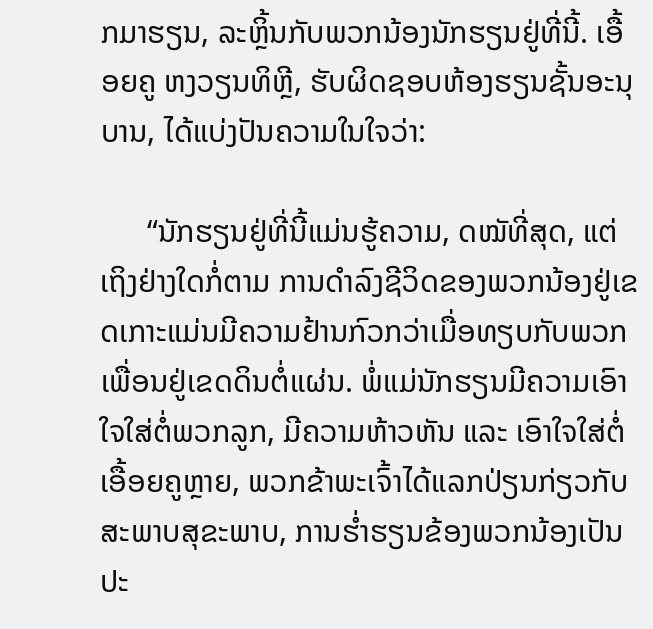ກມາຮຽນ, ລະຫຼິ້ນກັບພວກນ້ອງນັກຮຽນຢູ່ທີ່ນີ້. ເອື້ອຍຄູ ຫງວຽນທິຫຼີ, ຮັບຜິດຊອບຫ້ອງຮຽນຊັ້ນອະນຸບານ, ໄດ້ແບ່ງປັນຄວາມໃນໃຈວ່າ:

      “ນັກຮຽນຢູ່ທີ່ນີ້ແມ່ນຮູ້ຄວາມ, ດໝັທີ່ສຸດ, ແຕ່ເຖິງຢ່າງໃດກໍ່ຕາມ ການດຳລົງຊີວິດຂອງພວກນ້ອງຢູ່ເຂດເກາະແມ່ນມີຄວາມຢ້ານກົວກວ່າເມື່ອທຽບກັບພວກເພື່ອນຢູ່ເຂດດິນຕໍ່ແຜ່ນ. ພໍ່ແມ່ນັກຮຽນມີຄວາມເອົາໃຈໃສ່ຕໍ່ພວກລູກ, ມີຄວາມຫ້າວຫັນ ແລະ ເອົາໃຈໃສ່ຕໍ່ເອື້ອຍຄູຫຼາຍ, ພວກຂ້າພະເຈົ້າໄດ້ແລກປ່ຽນກ່ຽວກັບສະພາບສຸຂະພາບ, ການຮ່ຳຮຽນຂ້ອງພວກນ້ອງເປັນປະ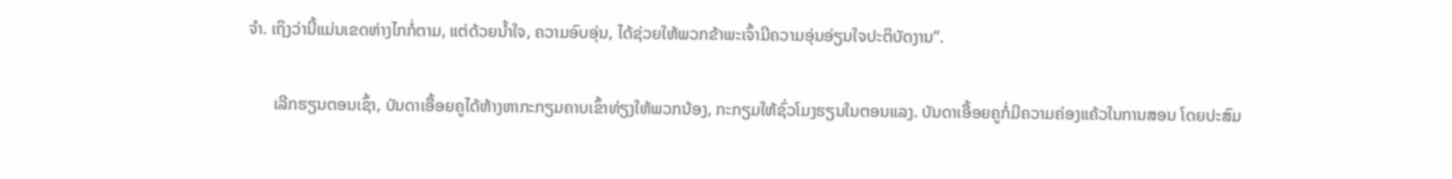ຈຳ. ເຖິງວ່ານີ້ແມ່ນເຂດຫ່າງໄກກໍ່ຕາມ, ແຕ່ດ້ວຍນ້ຳໃຈ, ຄວາມອົບອຸ່ນ, ໄດ້ຊ່ວຍໃຫ້ພວກຂ້າພະເຈົ້າມີຄວາມອຸ່ນອ່ຽນໃຈປະຕິບັດງານ”.

      ເລີກຮຽນຕອນເຊົ້າ, ບັນດາເອື້ອຍຄູໄດ້ຫ້າງຫາກະກຽມຄາບເຂົ້າທ່ຽງໃຫ້ພວກນ້ອງ, ກະກຽມໃຫ້ຊົ່ວໂມງຮຽນໃນຕອນແລງ. ບັນດາເອື້ອຍຄູກໍ່ມີຄວາມຄ່ອງແຄ້ວໃນການສອນ ໂດຍປະສົມ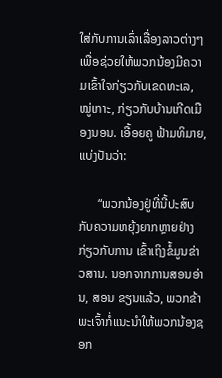ໃສ່ກັບການເລົ່າເລື່ອງລາວຕ່າງໆເພື່ອຊ່ວຍໃຫ້ພວກນ້ອງມີຄວາມເຂົ້າໃຈກ່ຽວກັບເຂດທະເລ, ໝູ່ເກາະ, ກ່ຽວກັບບ້ານເກີດເມືອງນອນ. ເອື້ອຍຄູ ຟ້າມທິມາຍ, ແບ່ງປັນວ່າ:

      “ພວກນ້ອງຢູ່ທີ່ນີ້ປະສົບກັບຄວາມຫຍຸ້ງຍາກຫຼາຍຢ່າງກ່ຽວກັບການ ເຂົ້າເຖິງຂໍ້ມູນຂ່າວສານ. ນອກຈາກການສອນອ່ານ, ສອນ ຂຽນແລ້ວ, ພວກຂ້າພະເຈົ້າກໍ່ແນະນຳໃຫ້ພວກນ້ອງຊອກ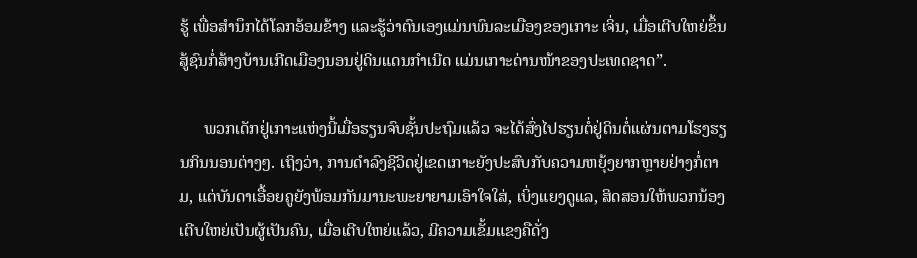ຮູ້ ເພື່ອສຳນຶກໄດ້ໂລກອ້ອມຂ້າງ ແລະຮູ້ວ່າຕົນເອງແມ່ນພົນລະເມືອງຂອງເກາະ ເຈິ່ນ, ເມື່ອເຕີບໃຫຍ່ຂຶ້ນ ສູ້ຊົນກໍ່ສ້າງບ້ານເກີດເມືອງນອນຢູ່ດິນແດນກຳເນີດ ແມ່ນເກາະດ່ານໜ້າຂອງປະເທດຊາດ”.

      ພວກເດັກຢູ່ເກາະແຫ່ງນີ້ເມື່ອຮຽນຈົບຊັ້ນປະຖົມແລ້ວ ຈະໄດ້ສົ່ງໄປຮຽນຕໍ່ຢູ່ດິນຕໍ່ແຜ່ນຕາມໂຮງຮຽນກິນນອນຕ່າງໆ. ເຖິງວ່າ, ການດຳລົງຊີວິດຢູ່ເຂດເກາະຍັງປະສົບກັບຄວາມຫຍຸ້ງຍາກຫຼາຍຢ່າງກໍ່ຕາມ, ແຕ່ບັນດາເອື້ອຍຄູຍັງພ້ອມກັນມານະພະຍາຍາມເອົາໃຈໃສ່, ເບິ່ງແຍງດູແລ, ສິດສອນໃຫ້ພວກນ້ອງເຕີບໃຫຍ່ເປັນຜູ້ເປັນຄົນ, ເມື່ອເຕີບໃຫຍ່ແລ້ວ, ມີຄວາມເຂັ້ມແຂງຄືດັ່ງ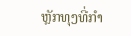ຫຼັກທຸງທີ່ກຳ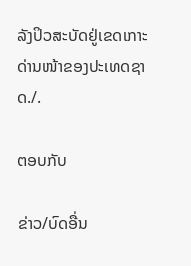ລັງປິວສະບັດຢູ່ເຂດເກາະດ່ານໜ້າຂອງປະເທດຊາດ./.

ຕອບກັບ

ຂ່າວ/ບົດອື່ນ